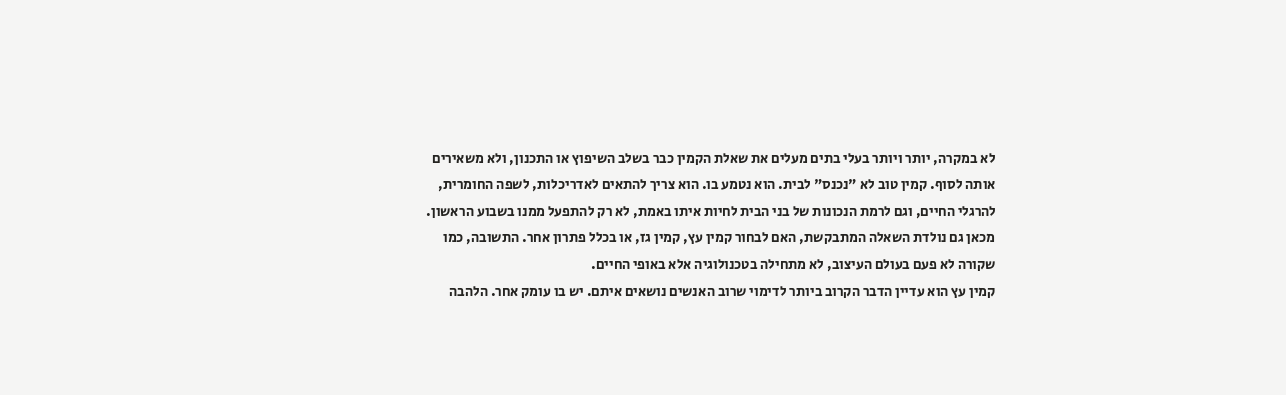לא במקרה, יותר ויותר בעלי בתים מעלים את שאלת הקמין כבר בשלב השיפוץ או התכנון, ולא משאירים אותה לסוף. קמין טוב לא "נכנס" לבית. הוא נטמע בו. הוא צריך להתאים לאדריכלות, לשפה החומרית, להרגלי החיים, וגם לרמת הנכונות של בני הבית לחיות איתו באמת, לא רק להתפעל ממנו בשבוע הראשון.
מכאן גם נולדת השאלה המתבקשת, האם לבחור קמין עץ, קמין גז, או בכלל פתרון אחר. התשובה, כמו שקורה לא פעם בעולם העיצוב, לא מתחילה בטכנולוגיה אלא באופי החיים.
קמין עץ הוא עדיין הדבר הקרוב ביותר לדימוי שרוב האנשים נושאים איתם. יש בו עומק אחר. הלהבה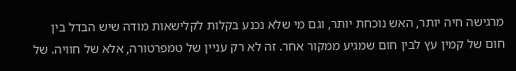מרגישה חיה יותר, האש נוכחת יותר, וגם מי שלא נכנע בקלות לקלישאות מודה שיש הבדל בין חום של קמין עץ לבין חום שמגיע ממקור אחר. זה לא רק עניין של טמפרטורה, אלא של חוויה. של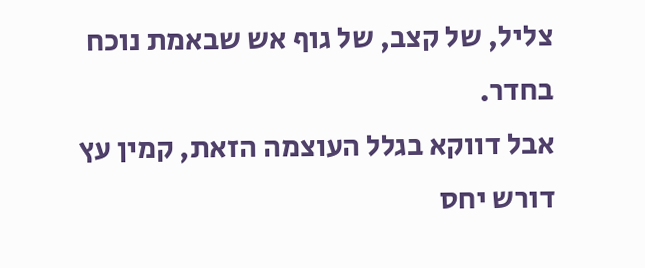צליל, של קצב, של גוף אש שבאמת נוכח בחדר.
אבל דווקא בגלל העוצמה הזאת, קמין עץ דורש יחס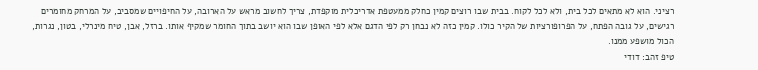רציני. הוא לא מתאים לכל בית, ולא לכל לקוח. בבית שבו רוצים קמין כחלק ממעטפת אדריכלית מוקפדת, צריך לחשוב מראש על הארובה, על החיפויים שמסביב, על המרחק מחומרים רגישים, על גובה הפתח, על הפרופורציות של הקיר כולו. קמין כזה לא נבחן רק לפי הדגם אלא לפי האופן שבו הוא יושב בתוך החומר שמקיף אותו. ברזל, אבן, טיח מינרלי, בטון, נגרות, הכול מושפע ממנו.
טיפ זהב: דודי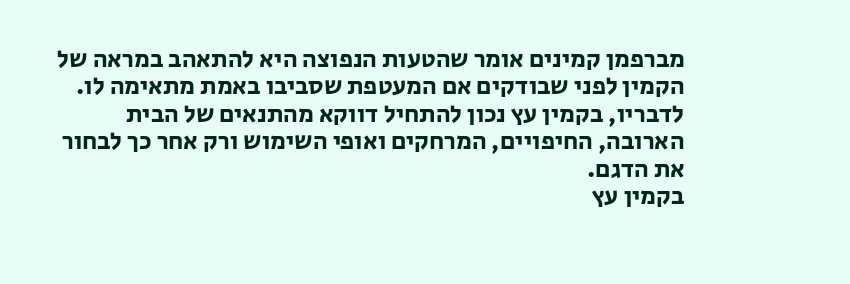מברפמן קמינים אומר שהטעות הנפוצה היא להתאהב במראה של הקמין לפני שבודקים אם המעטפת שסביבו באמת מתאימה לו. לדבריו, בקמין עץ נכון להתחיל דווקא מהתנאים של הבית הארובה, החיפויים, המרחקים ואופי השימוש ורק אחר כך לבחור את הדגם.
בקמין עץ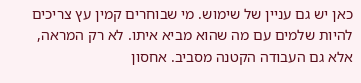כאן יש גם עניין של שימוש. מי שבוחרים קמין עץ צריכים להיות שלמים עם מה שהוא מביא איתו. לא רק המראה, אלא גם העבודה הקטנה מסביב. אחסון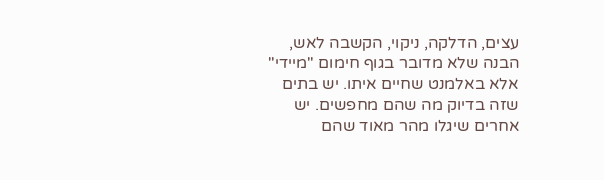עצים, הדלקה, ניקוי, הקשבה לאש, הבנה שלא מדובר בגוף חימום "מיידי" אלא באלמנט שחיים איתו. יש בתים שזה בדיוק מה שהם מחפשים. יש אחרים שיגלו מהר מאוד שהם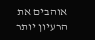אוהבים את הרעיון יותר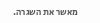מאשר את השגרה.